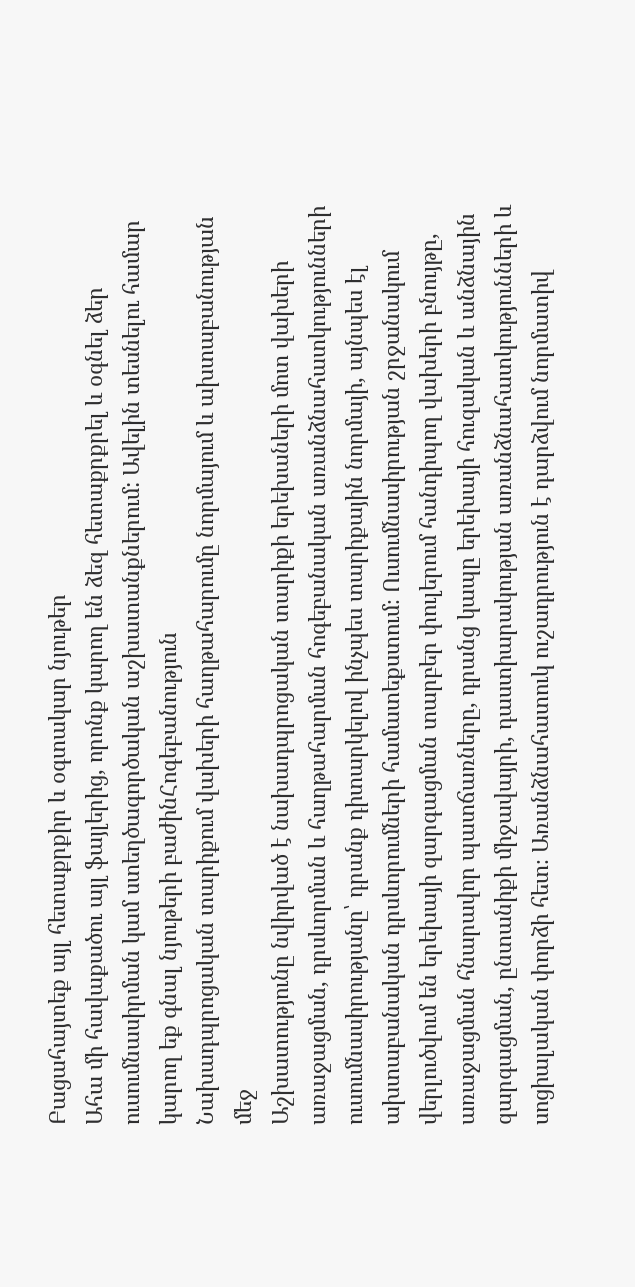Բացահայտեք այլ հետաքրքիր և օգտակար նյութեր
Ահա մի հավաքածու այլ ֆայլերից, որոնք կարող են ձեզ հետաքրքրել և օգնել ձեր ուսումնասիրման կամ ստեղծագործական աշխատանքներում: Ավելին տեսնելու համար կարող եք գնալ նյութերի բաժինՀոգեբանություն
Նախադպրոցական տարիքում վախերի հաղթահարումը նորմայում և ախտաբանության մեջ
Աշխատությունը նվիրված է նախադպրոցական տարիքի երեխաների մոտ վախերի առաջացման, դրսևորման և հաղթահարման հոգեբանական առանձնահատկությունների ուսումնասիրությանը՝ դրանք դիտարկելով ինչպես տարիքային նորմայի, այնպես էլ ախտաբանական դրսևորումների համատեքստում։ Ուսումնասիրության շրջանակում վերլուծվում են երեխայի զարգացման տարբեր փուլերում հանդիպող վախերի բնույթը, առաջացման հնարավոր պատճառները, դրանց կապը երեխայի հուզական և անձնային զարգացման, ընտանիքի միջավայրի, դաստիարակության առանձնահատկությունների և սոցիալական փորձի հետ։ Առանձնահատուկ ուշադրություն է դարձվում նորմատիվ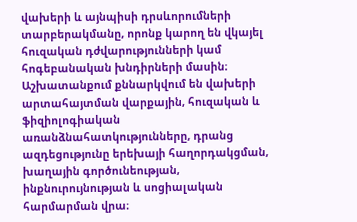վախերի և այնպիսի դրսևորումների տարբերակմանը, որոնք կարող են վկայել հուզական դժվարությունների կամ հոգեբանական խնդիրների մասին։ Աշխատանքում քննարկվում են վախերի արտահայտման վարքային, հուզական և ֆիզիոլոգիական առանձնահատկությունները, դրանց ազդեցությունը երեխայի հաղորդակցման, խաղային գործունեության, ինքնուրույնության և սոցիալական հարմարման վրա։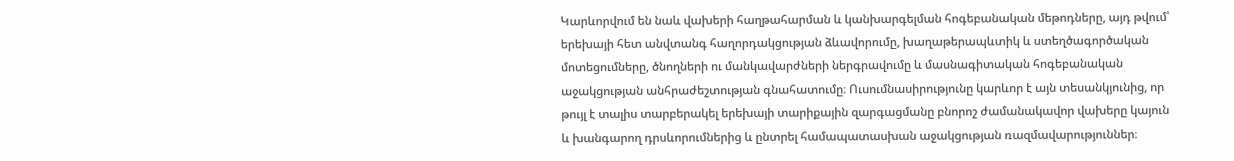Կարևորվում են նաև վախերի հաղթահարման և կանխարգելման հոգեբանական մեթոդները, այդ թվում՝ երեխայի հետ անվտանգ հաղորդակցության ձևավորումը, խաղաթերապևտիկ և ստեղծագործական մոտեցումները, ծնողների ու մանկավարժների ներգրավումը և մասնագիտական հոգեբանական աջակցության անհրաժեշտության գնահատումը։ Ուսումնասիրությունը կարևոր է այն տեսանկյունից, որ թույլ է տալիս տարբերակել երեխայի տարիքային զարգացմանը բնորոշ ժամանակավոր վախերը կայուն և խանգարող դրսևորումներից և ընտրել համապատասխան աջակցության ռազմավարություններ։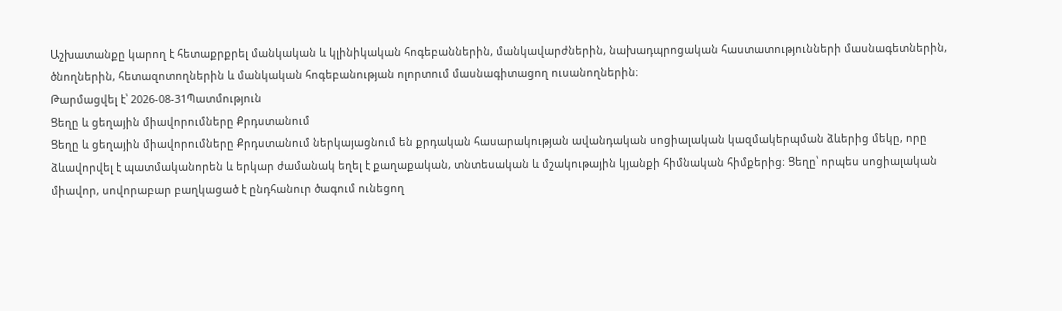Աշխատանքը կարող է հետաքրքրել մանկական և կլինիկական հոգեբաններին, մանկավարժներին, նախադպրոցական հաստատությունների մասնագետներին, ծնողներին, հետազոտողներին և մանկական հոգեբանության ոլորտում մասնագիտացող ուսանողներին։
Թարմացվել է՝ 2026-08-31Պատմություն
Ցեղը և ցեղային միավորումները Քրդստանում
Ցեղը և ցեղային միավորումները Քրդստանում ներկայացնում են քրդական հասարակության ավանդական սոցիալական կազմակերպման ձևերից մեկը, որը ձևավորվել է պատմականորեն և երկար ժամանակ եղել է քաղաքական, տնտեսական և մշակութային կյանքի հիմնական հիմքերից։ Ցեղը՝ որպես սոցիալական միավոր, սովորաբար բաղկացած է ընդհանուր ծագում ունեցող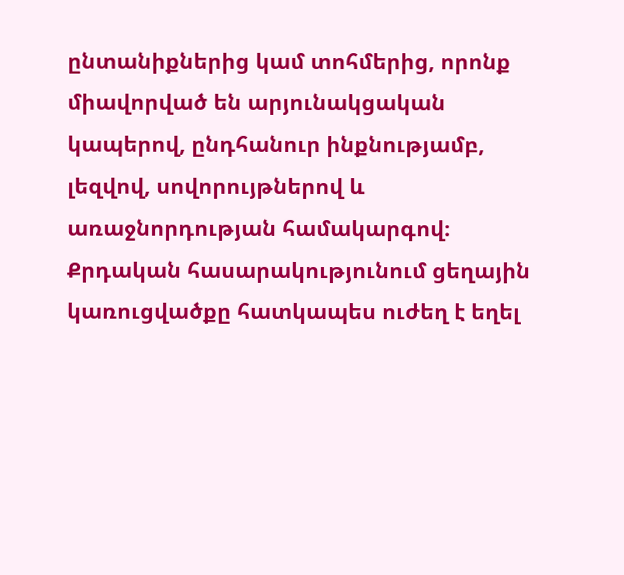ընտանիքներից կամ տոհմերից, որոնք միավորված են արյունակցական կապերով, ընդհանուր ինքնությամբ, լեզվով, սովորույթներով և առաջնորդության համակարգով։ Քրդական հասարակությունում ցեղային կառուցվածքը հատկապես ուժեղ է եղել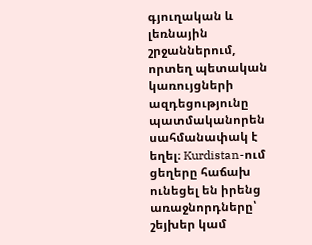գյուղական և լեռնային շրջաններում, որտեղ պետական կառույցների ազդեցությունը պատմականորեն սահմանափակ է եղել։ Kurdistan-ում ցեղերը հաճախ ունեցել են իրենց առաջնորդները՝ շեյխեր կամ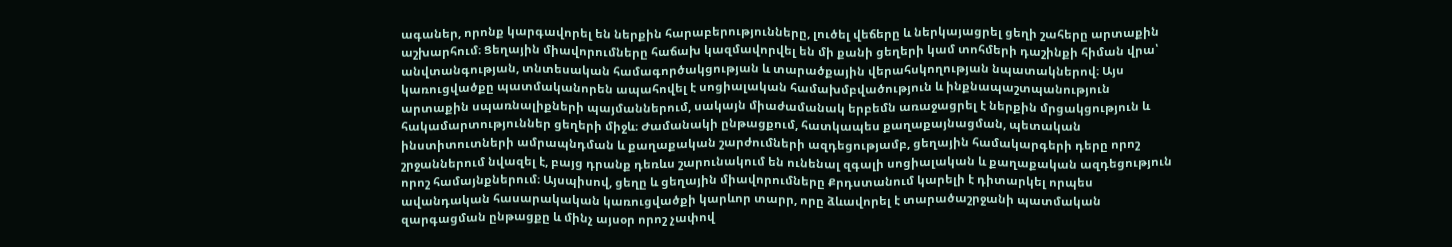ագաներ, որոնք կարգավորել են ներքին հարաբերությունները, լուծել վեճերը և ներկայացրել ցեղի շահերը արտաքին աշխարհում։ Ցեղային միավորումները հաճախ կազմավորվել են մի քանի ցեղերի կամ տոհմերի դաշինքի հիման վրա՝ անվտանգության, տնտեսական համագործակցության և տարածքային վերահսկողության նպատակներով։ Այս կառուցվածքը պատմականորեն ապահովել է սոցիալական համախմբվածություն և ինքնապաշտպանություն արտաքին սպառնալիքների պայմաններում, սակայն միաժամանակ երբեմն առաջացրել է ներքին մրցակցություն և հակամարտություններ ցեղերի միջև։ Ժամանակի ընթացքում, հատկապես քաղաքայնացման, պետական ինստիտուտների ամրապնդման և քաղաքական շարժումների ազդեցությամբ, ցեղային համակարգերի դերը որոշ շրջաններում նվազել է, բայց դրանք դեռևս շարունակում են ունենալ զգալի սոցիալական և քաղաքական ազդեցություն որոշ համայնքներում։ Այսպիսով, ցեղը և ցեղային միավորումները Քրդստանում կարելի է դիտարկել որպես ավանդական հասարակական կառուցվածքի կարևոր տարր, որը ձևավորել է տարածաշրջանի պատմական զարգացման ընթացքը և մինչ այսօր որոշ չափով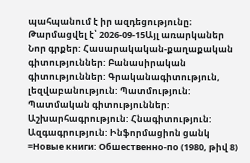պահպանում է իր ազդեցությունը։
Թարմացվել է՝ 2026-09-15Այլ առարկաներ
Նոր գրքեր: Հասարակական-քաղաքական գիտություններ: Բանասիրական գիտություններ: Գրականագիտություն, լեզվաբանություն: Պատմություն: Պատմական գիտություններ: Աշխարհագրություն: Հնագիտություն: Ազգագրություն: Ինֆորմացիոն ցանկ =Новые книги: Обшественно-по (1980, թիվ 8)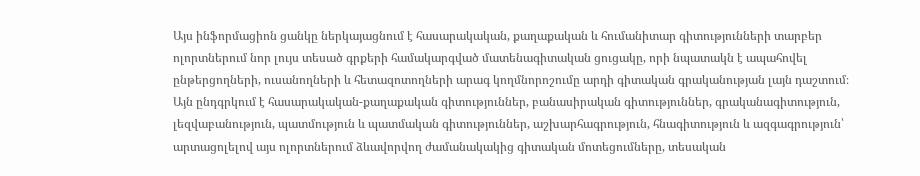Այս ինֆորմացիոն ցանկը ներկայացնում է հասարակական, քաղաքական և հումանիտար գիտությունների տարբեր ոլորտներում նոր լույս տեսած գրքերի համակարգված մատենագիտական ցուցակը, որի նպատակն է ապահովել ընթերցողների, ուսանողների և հետազոտողների արագ կողմնորոշումը արդի գիտական գրականության լայն դաշտում։ Այն ընդգրկում է հասարակական-քաղաքական գիտություններ, բանասիրական գիտություններ, գրականագիտություն, լեզվաբանություն, պատմություն և պատմական գիտություններ, աշխարհագրություն, հնագիտություն և ազգագրություն՝ արտացոլելով այս ոլորտներում ձևավորվող ժամանակակից գիտական մոտեցումները, տեսական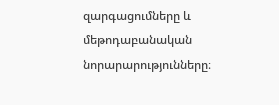զարգացումները և մեթոդաբանական նորարարությունները։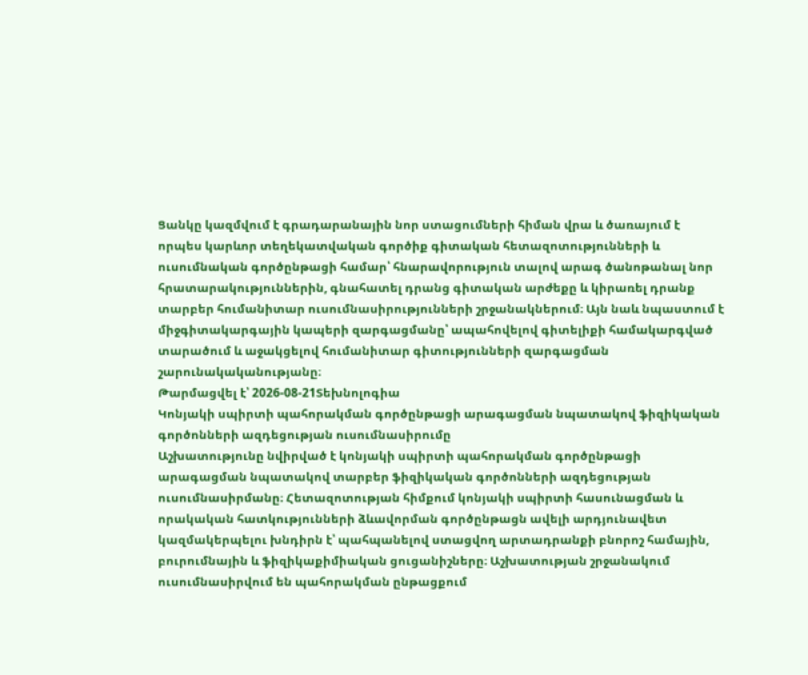Ցանկը կազմվում է գրադարանային նոր ստացումների հիման վրա և ծառայում է որպես կարևոր տեղեկատվական գործիք գիտական հետազոտությունների և ուսումնական գործընթացի համար՝ հնարավորություն տալով արագ ծանոթանալ նոր հրատարակություններին, գնահատել դրանց գիտական արժեքը և կիրառել դրանք տարբեր հումանիտար ուսումնասիրությունների շրջանակներում։ Այն նաև նպաստում է միջգիտակարգային կապերի զարգացմանը՝ ապահովելով գիտելիքի համակարգված տարածում և աջակցելով հումանիտար գիտությունների զարգացման շարունակականությանը։
Թարմացվել է՝ 2026-08-21Տեխնոլոգիա
Կոնյակի սպիրտի պահորակման գործընթացի արագացման նպատակով ֆիզիկական գործոնների ազդեցության ուսումնասիրումը
Աշխատությունը նվիրված է կոնյակի սպիրտի պահորակման գործընթացի արագացման նպատակով տարբեր ֆիզիկական գործոնների ազդեցության ուսումնասիրմանը։ Հետազոտության հիմքում կոնյակի սպիրտի հասունացման և որակական հատկությունների ձևավորման գործընթացն ավելի արդյունավետ կազմակերպելու խնդիրն է՝ պահպանելով ստացվող արտադրանքի բնորոշ համային, բուրումնային և ֆիզիկաքիմիական ցուցանիշները։ Աշխատության շրջանակում ուսումնասիրվում են պահորակման ընթացքում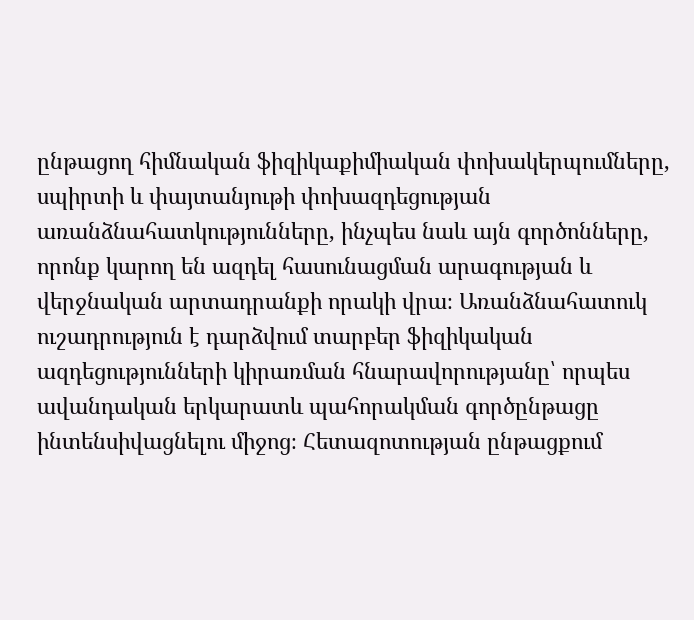ընթացող հիմնական ֆիզիկաքիմիական փոխակերպումները, սպիրտի և փայտանյութի փոխազդեցության առանձնահատկությունները, ինչպես նաև այն գործոնները, որոնք կարող են ազդել հասունացման արագության և վերջնական արտադրանքի որակի վրա։ Առանձնահատուկ ուշադրություն է դարձվում տարբեր ֆիզիկական ազդեցությունների կիրառման հնարավորությանը՝ որպես ավանդական երկարատև պահորակման գործընթացը ինտենսիվացնելու միջոց։ Հետազոտության ընթացքում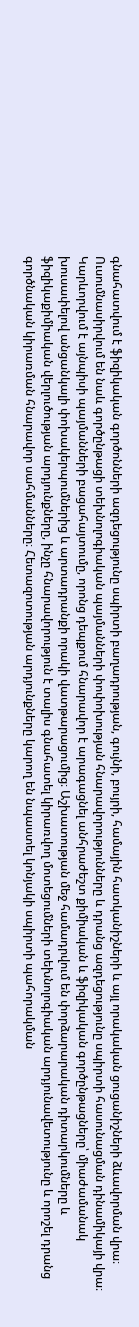գնահատվում է ֆիզիկական գործոնների ազդեցությունը սպիրտի բաղադրության, գույնի, բույրի, համային հատկանիշների և այլ որակական ցուցանիշների ձևավորման վրա։ Ուսումնասիրվում են նաև գործընթացի տեխնոլոգիական պայմանների փոփոխության հնարավորությունները և դրանց ազդեցությունը սպիրտի հասունացման դինամիկայի վրա։ Կարևորվում է այնպիսի պայմանների բացահայտումը, որոնց դեպքում հնարավոր է արագացնել անհրաժեշտ քիմիական և ֆիզիկական գործընթացները՝ միաժամանակ խուսափելով անցանկալի փոխակերպումներից և արտադրանքի որակի վատթարացումից։ Աշխատության մեջ համադրվում են փորձարարական դիտարկումները և ֆիզիկաքիմիական վերլուծության արդյունքները, ինչը հնարավորություն է տալիս գնահատել կիրառվող մոտեցումների տեխնոլոգիական արդյունավետությունը և որոշել դրանց գործնական կիրառման հնարավոր սահմանները։ Հետազոտության արդյունքները կարող են նպաստել կոնյակի սպիրտի պահորակման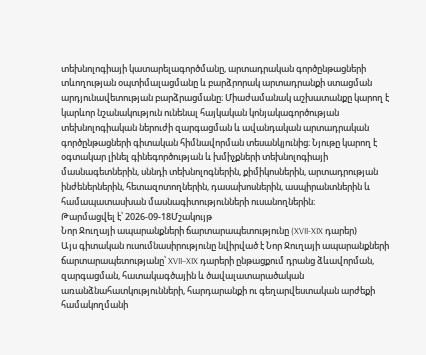տեխնոլոգիայի կատարելագործմանը, արտադրական գործընթացների տևողության օպտիմալացմանը և բարձրորակ արտադրանքի ստացման արդյունավետության բարձրացմանը։ Միաժամանակ աշխատանքը կարող է կարևոր նշանակություն ունենալ հայկական կոնյակագործության տեխնոլոգիական ներուժի զարգացման և ավանդական արտադրական գործընթացների գիտական հիմնավորման տեսանկյունից։ Նյութը կարող է օգտակար լինել գինեգործության և խմիչքների տեխնոլոգիայի մասնագետներին, սննդի տեխնոլոգներին, քիմիկոսներին, արտադրության ինժեներներին, հետազոտողներին, դասախոսներին, ասպիրանտներին և համապատասխան մասնագիտությունների ուսանողներին։
Թարմացվել է՝ 2026-09-18Մշակույթ
Նոր Ջուղայի ապարանքների ճարտարապետությունը (XVII-XIX դարեր)
Այս գիտական ուսումնասիրությունը նվիրված է Նոր Ջուղայի ապարանքների ճարտարապետությանը՝ XVII–XIX դարերի ընթացքում դրանց ձևավորման, զարգացման, հատակագծային և ծավալատարածական առանձնահատկությունների, հարդարանքի ու գեղարվեստական արժեքի համակողմանի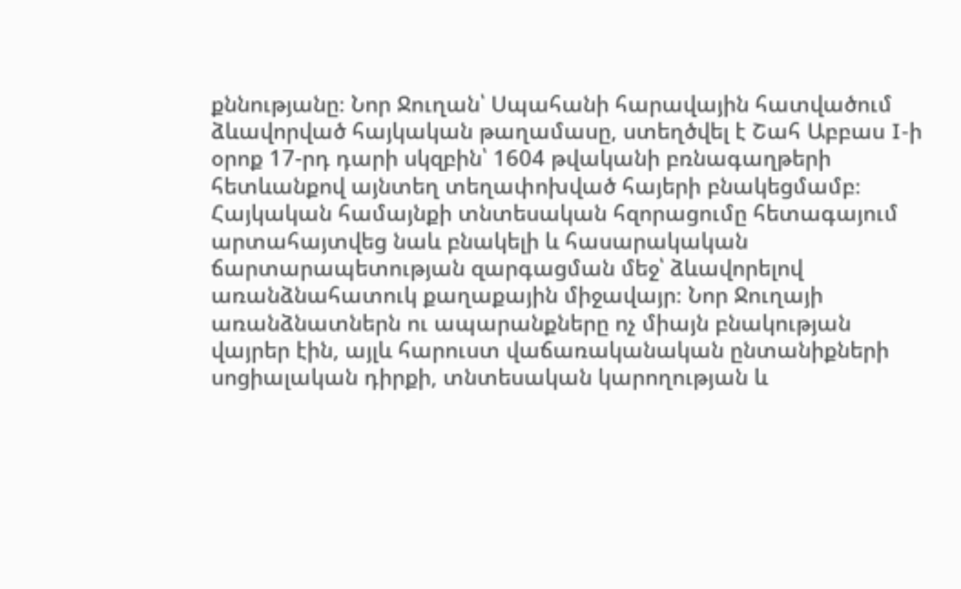քննությանը։ Նոր Ջուղան՝ Սպահանի հարավային հատվածում ձևավորված հայկական թաղամասը, ստեղծվել է Շահ Աբբաս I-ի օրոք 17-րդ դարի սկզբին՝ 1604 թվականի բռնագաղթերի հետևանքով այնտեղ տեղափոխված հայերի բնակեցմամբ։ Հայկական համայնքի տնտեսական հզորացումը հետագայում արտահայտվեց նաև բնակելի և հասարակական ճարտարապետության զարգացման մեջ՝ ձևավորելով առանձնահատուկ քաղաքային միջավայր։ Նոր Ջուղայի առանձնատներն ու ապարանքները ոչ միայն բնակության վայրեր էին, այլև հարուստ վաճառականական ընտանիքների սոցիալական դիրքի, տնտեսական կարողության և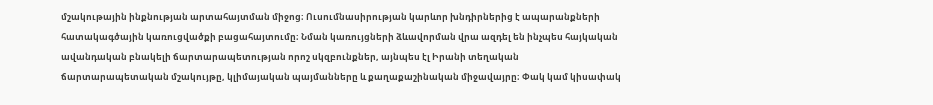մշակութային ինքնության արտահայտման միջոց։ Ուսումնասիրության կարևոր խնդիրներից է ապարանքների հատակագծային կառուցվածքի բացահայտումը։ Նման կառույցների ձևավորման վրա ազդել են ինչպես հայկական ավանդական բնակելի ճարտարապետության որոշ սկզբունքներ, այնպես էլ Իրանի տեղական ճարտարապետական մշակույթը, կլիմայական պայմանները և քաղաքաշինական միջավայրը։ Փակ կամ կիսափակ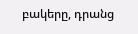բակերը, դրանց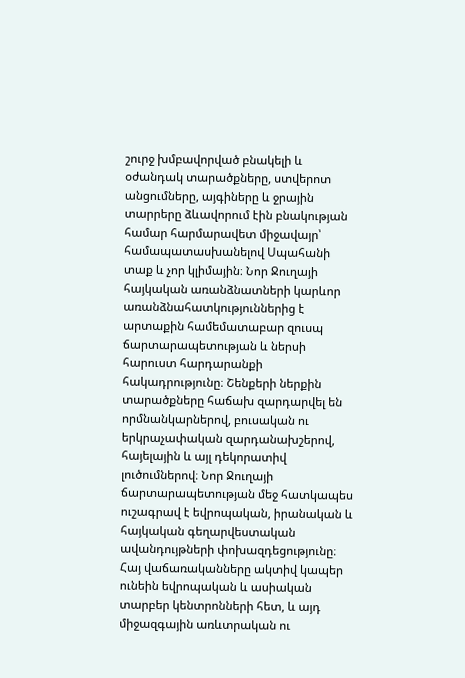շուրջ խմբավորված բնակելի և օժանդակ տարածքները, ստվերոտ անցումները, այգիները և ջրային տարրերը ձևավորում էին բնակության համար հարմարավետ միջավայր՝ համապատասխանելով Սպահանի տաք և չոր կլիմային։ Նոր Ջուղայի հայկական առանձնատների կարևոր առանձնահատկություններից է արտաքին համեմատաբար զուսպ ճարտարապետության և ներսի հարուստ հարդարանքի հակադրությունը։ Շենքերի ներքին տարածքները հաճախ զարդարվել են որմնանկարներով, բուսական ու երկրաչափական զարդանախշերով, հայելային և այլ դեկորատիվ լուծումներով։ Նոր Ջուղայի ճարտարապետության մեջ հատկապես ուշագրավ է եվրոպական, իրանական և հայկական գեղարվեստական ավանդույթների փոխազդեցությունը։ Հայ վաճառականները ակտիվ կապեր ունեին եվրոպական և ասիական տարբեր կենտրոնների հետ, և այդ միջազգային առևտրական ու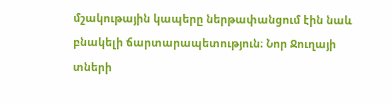մշակութային կապերը ներթափանցում էին նաև բնակելի ճարտարապետություն։ Նոր Ջուղայի տների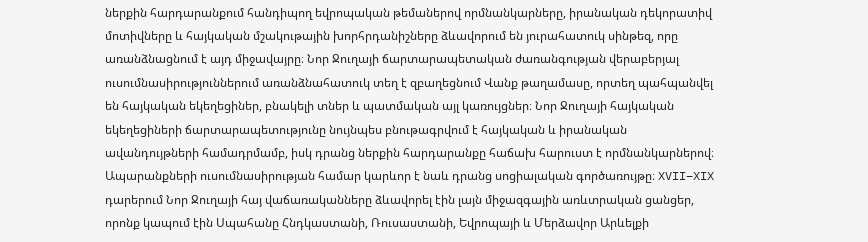ներքին հարդարանքում հանդիպող եվրոպական թեմաներով որմնանկարները, իրանական դեկորատիվ մոտիվները և հայկական մշակութային խորհրդանիշները ձևավորում են յուրահատուկ սինթեզ, որը առանձնացնում է այդ միջավայրը։ Նոր Ջուղայի ճարտարապետական ժառանգության վերաբերյալ ուսումնասիրություններում առանձնահատուկ տեղ է զբաղեցնում Վանք թաղամասը, որտեղ պահպանվել են հայկական եկեղեցիներ, բնակելի տներ և պատմական այլ կառույցներ։ Նոր Ջուղայի հայկական եկեղեցիների ճարտարապետությունը նույնպես բնութագրվում է հայկական և իրանական ավանդույթների համադրմամբ, իսկ դրանց ներքին հարդարանքը հաճախ հարուստ է որմնանկարներով։ Ապարանքների ուսումնասիրության համար կարևոր է նաև դրանց սոցիալական գործառույթը։ XVII–XIX դարերում Նոր Ջուղայի հայ վաճառականները ձևավորել էին լայն միջազգային առևտրական ցանցեր, որոնք կապում էին Սպահանը Հնդկաստանի, Ռուսաստանի, Եվրոպայի և Մերձավոր Արևելքի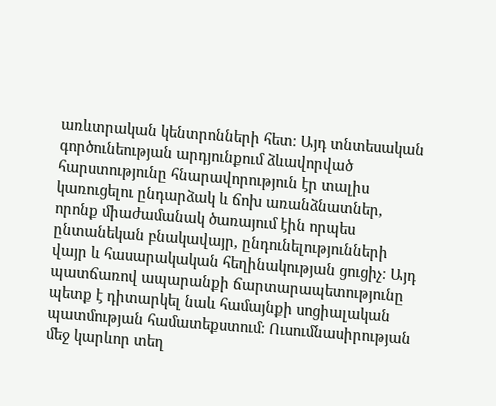առևտրական կենտրոնների հետ։ Այդ տնտեսական գործունեության արդյունքում ձևավորված հարստությունը հնարավորություն էր տալիս կառուցելու ընդարձակ և ճոխ առանձնատներ, որոնք միաժամանակ ծառայում էին որպես ընտանեկան բնակավայր, ընդունելությունների վայր և հասարակական հեղինակության ցուցիչ։ Այդ պատճառով ապարանքի ճարտարապետությունը պետք է դիտարկել նաև համայնքի սոցիալական պատմության համատեքստում։ Ուսումնասիրության մեջ կարևոր տեղ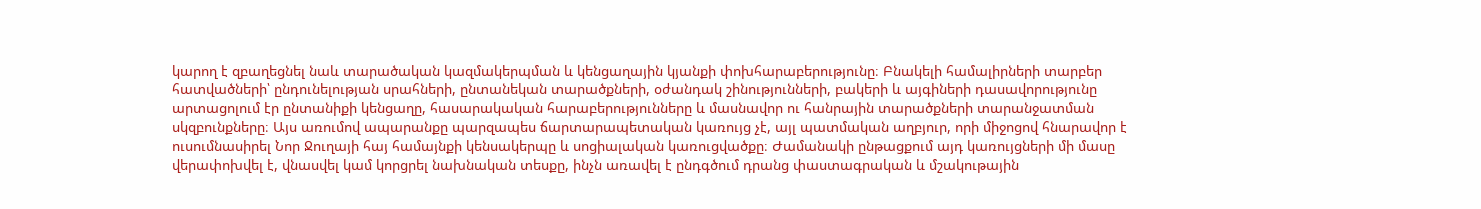կարող է զբաղեցնել նաև տարածական կազմակերպման և կենցաղային կյանքի փոխհարաբերությունը։ Բնակելի համալիրների տարբեր հատվածների՝ ընդունելության սրահների, ընտանեկան տարածքների, օժանդակ շինությունների, բակերի և այգիների դասավորությունը արտացոլում էր ընտանիքի կենցաղը, հասարակական հարաբերությունները և մասնավոր ու հանրային տարածքների տարանջատման սկզբունքները։ Այս առումով ապարանքը պարզապես ճարտարապետական կառույց չէ, այլ պատմական աղբյուր, որի միջոցով հնարավոր է ուսումնասիրել Նոր Ջուղայի հայ համայնքի կենսակերպը և սոցիալական կառուցվածքը։ Ժամանակի ընթացքում այդ կառույցների մի մասը վերափոխվել է, վնասվել կամ կորցրել նախնական տեսքը, ինչն առավել է ընդգծում դրանց փաստագրական և մշակութային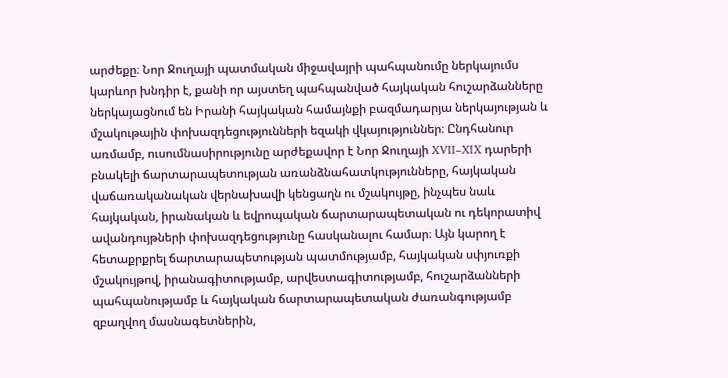արժեքը։ Նոր Ջուղայի պատմական միջավայրի պահպանումը ներկայումս կարևոր խնդիր է, քանի որ այստեղ պահպանված հայկական հուշարձանները ներկայացնում են Իրանի հայկական համայնքի բազմադարյա ներկայության և մշակութային փոխազդեցությունների եզակի վկայություններ։ Ընդհանուր առմամբ, ուսումնասիրությունը արժեքավոր է Նոր Ջուղայի XVII–XIX դարերի բնակելի ճարտարապետության առանձնահատկությունները, հայկական վաճառականական վերնախավի կենցաղն ու մշակույթը, ինչպես նաև հայկական, իրանական և եվրոպական ճարտարապետական ու դեկորատիվ ավանդույթների փոխազդեցությունը հասկանալու համար։ Այն կարող է հետաքրքրել ճարտարապետության պատմությամբ, հայկական սփյուռքի մշակույթով, իրանագիտությամբ, արվեստագիտությամբ, հուշարձանների պահպանությամբ և հայկական ճարտարապետական ժառանգությամբ զբաղվող մասնագետներին,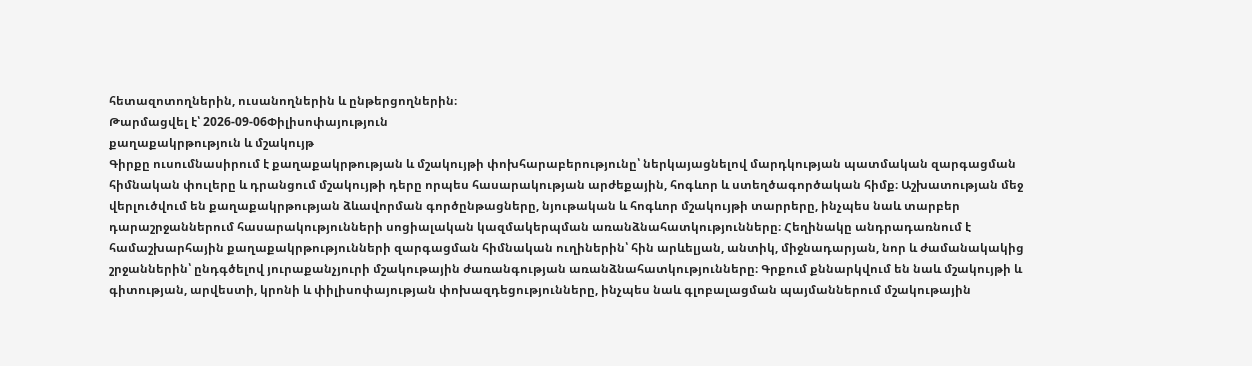հետազոտողներին, ուսանողներին և ընթերցողներին։
Թարմացվել է՝ 2026-09-06Փիլիսոփայություն
քաղաքակրթություն և մշակույթ
Գիրքը ուսումնասիրում է քաղաքակրթության և մշակույթի փոխհարաբերությունը՝ ներկայացնելով մարդկության պատմական զարգացման հիմնական փուլերը և դրանցում մշակույթի դերը որպես հասարակության արժեքային, հոգևոր և ստեղծագործական հիմք։ Աշխատության մեջ վերլուծվում են քաղաքակրթության ձևավորման գործընթացները, նյութական և հոգևոր մշակույթի տարրերը, ինչպես նաև տարբեր դարաշրջաններում հասարակությունների սոցիալական կազմակերպման առանձնահատկությունները։ Հեղինակը անդրադառնում է համաշխարհային քաղաքակրթությունների զարգացման հիմնական ուղիներին՝ հին արևելյան, անտիկ, միջնադարյան, նոր և ժամանակակից շրջաններին՝ ընդգծելով յուրաքանչյուրի մշակութային ժառանգության առանձնահատկությունները։ Գրքում քննարկվում են նաև մշակույթի և գիտության, արվեստի, կրոնի և փիլիսոփայության փոխազդեցությունները, ինչպես նաև գլոբալացման պայմաններում մշակութային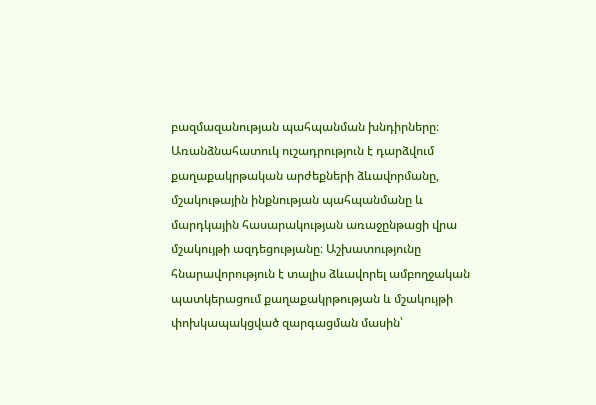բազմազանության պահպանման խնդիրները։ Առանձնահատուկ ուշադրություն է դարձվում քաղաքակրթական արժեքների ձևավորմանը, մշակութային ինքնության պահպանմանը և մարդկային հասարակության առաջընթացի վրա մշակույթի ազդեցությանը։ Աշխատությունը հնարավորություն է տալիս ձևավորել ամբողջական պատկերացում քաղաքակրթության և մշակույթի փոխկապակցված զարգացման մասին՝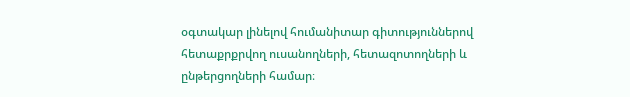օգտակար լինելով հումանիտար գիտություններով հետաքրքրվող ուսանողների, հետազոտողների և ընթերցողների համար։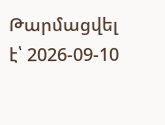Թարմացվել է՝ 2026-09-10